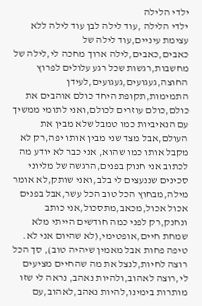ילדי הלילה
ילדי הלילה ,עוד לילה לבן עוד לילה ללא עצימת עיניים,עוד לילה של כאבים,כאבים,לילה ארוך מחכה לי,לילה של מחשבות,רגשות שכל רגע עלולים לפרוץ החוצה,געגועים,געגועים,לעידן התמימות,תקופת היחד כולם אוהבים את כולם,כולם עוזרים לכולם,ואני לתומי ממשיך עם הנאיביות כמו טמבל שלא מבין את העולם,אבל מצד שני מבין אותו יפה,רק לא מקבל אותו כמו שהוא, אני כבר לא יודע מה לכתוב אני חנוק בפנים,הרגשה של מליוני סכינים שננעצים לי בלב,ואני שותק,לא אומר מילה,מבחוץ הכל טוב הכל עשר,אבל בפנים אכול אכול,מכאב,מתסכול,אני כותב ונחנק,רק לפני כמה חודשים הייתי מלא שמחת חיים,אופטימי,(לא שהיום אני לא. טיפה פחות אבל מאמין שיהיה טוב), סך הכל רוצה לחיות,לנצל את מה שהחיים מציעים לי,רוצה לאהוב,ולהיות נאהב, נראה לי שזו מותרות בימינו,להיות נאהב,לאהוב,עם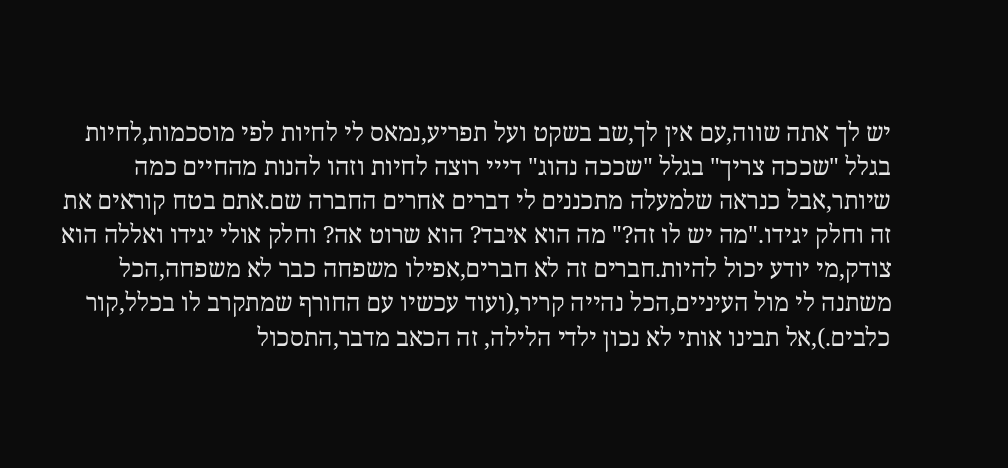יש לך אתה שווה,עם אין לך,שב בשקט ועל תפריע,נמאס לי לחיות לפי מוסכמות,לחיות בגלל "שככה צריך" בגלל "שככה נהוג" דייי רוצה לחיות וזהו להנות מהחיים כמה שיותר,אבל כנראה שלמעלה מתכננים לי דברים אחרים החברה שם.אתם בטח קוראים את זה וחלק יגידו."מה יש לו זה?" מה הוא איבד? הוא שרוט אה? וחלק אולי יגידו ואללה הוא צודק,מי יודע יכול להיות.חברים זה לא חברים,אפילו משפחה כבר לא משפחה,הכל משתנה לי מול העיניים,הכל נהייה קריר,(ועוד עכשיו עם החורף שמתקרב לו בכלל,קור כלבים.),אל תבינו אותי לא נכון ילדי הלילה, זה הכאב מדבר,התסכול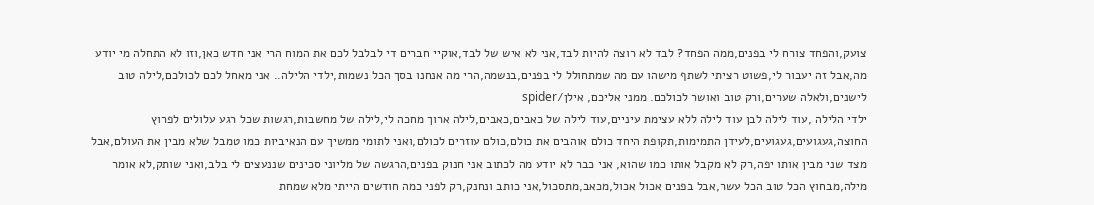צועק,והפחד צורח לי בפנים,ממה הפחד? לבד לא רוצה להיות לבד,אני לא איש של לבד,אוקיי חברים די לבלבל לכם את המוח הרי אני חדש כאן,וזו לא התחלה מי יודע מה,אבל זה יעבור לי,פשוט רציתי לשתף מישהו עם מה שמתחולל לי בפנים,בנשמה,הרי מה אנחנו בסך הכל נשמות,ילדי הלילה.. אני מאחל לכם לכולכם,לילה טוב לישנים,ולאלה שערים,ורק טוב ואושר לכולכם. ממני אליכם, אילן/spider
ילדי הלילה ,עוד לילה לבן עוד לילה ללא עצימת עיניים,עוד לילה של כאבים,כאבים,לילה ארוך מחכה לי,לילה של מחשבות,רגשות שכל רגע עלולים לפרוץ החוצה,געגועים,געגועים,לעידן התמימות,תקופת היחד כולם אוהבים את כולם,כולם עוזרים לכולם,ואני לתומי ממשיך עם הנאיביות כמו טמבל שלא מבין את העולם,אבל מצד שני מבין אותו יפה,רק לא מקבל אותו כמו שהוא, אני כבר לא יודע מה לכתוב אני חנוק בפנים,הרגשה של מליוני סכינים שננעצים לי בלב,ואני שותק,לא אומר מילה,מבחוץ הכל טוב הכל עשר,אבל בפנים אכול אכול,מכאב,מתסכול,אני כותב ונחנק,רק לפני כמה חודשים הייתי מלא שמחת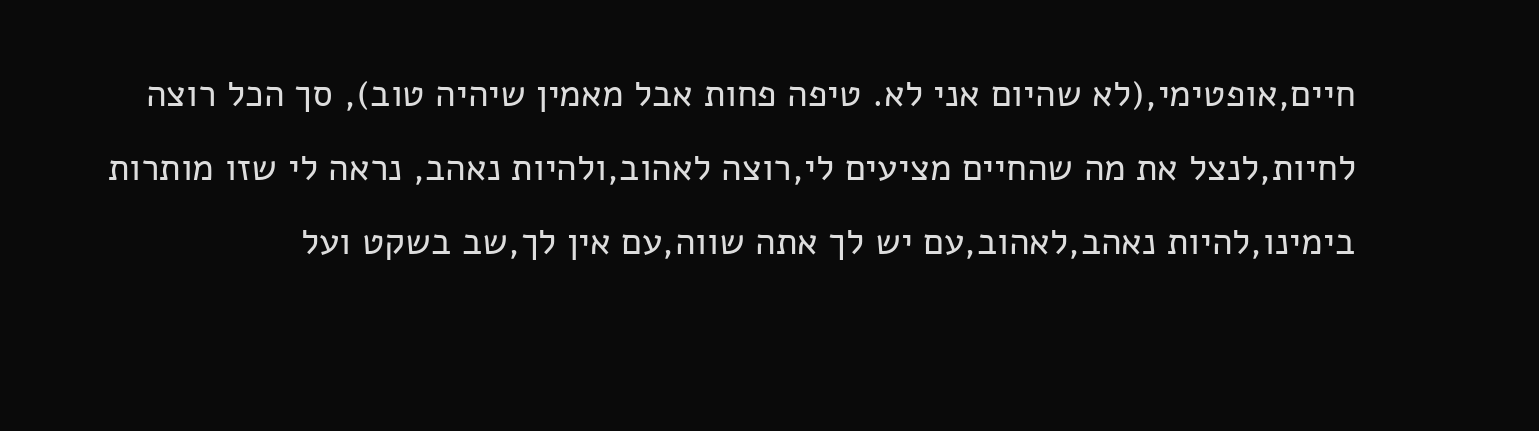חיים,אופטימי,(לא שהיום אני לא. טיפה פחות אבל מאמין שיהיה טוב), סך הכל רוצה לחיות,לנצל את מה שהחיים מציעים לי,רוצה לאהוב,ולהיות נאהב, נראה לי שזו מותרות בימינו,להיות נאהב,לאהוב,עם יש לך אתה שווה,עם אין לך,שב בשקט ועל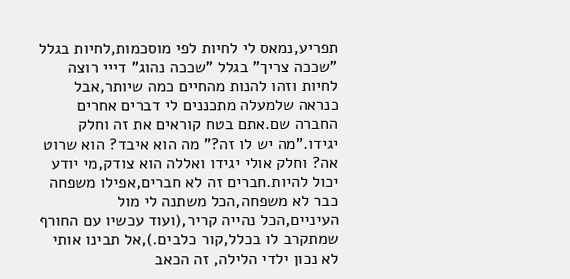תפריע,נמאס לי לחיות לפי מוסכמות,לחיות בגלל "שככה צריך" בגלל "שככה נהוג" דייי רוצה לחיות וזהו להנות מהחיים כמה שיותר,אבל כנראה שלמעלה מתכננים לי דברים אחרים החברה שם.אתם בטח קוראים את זה וחלק יגידו."מה יש לו זה?" מה הוא איבד? הוא שרוט אה? וחלק אולי יגידו ואללה הוא צודק,מי יודע יכול להיות.חברים זה לא חברים,אפילו משפחה כבר לא משפחה,הכל משתנה לי מול העיניים,הכל נהייה קריר,(ועוד עכשיו עם החורף שמתקרב לו בכלל,קור כלבים.),אל תבינו אותי לא נכון ילדי הלילה, זה הכאב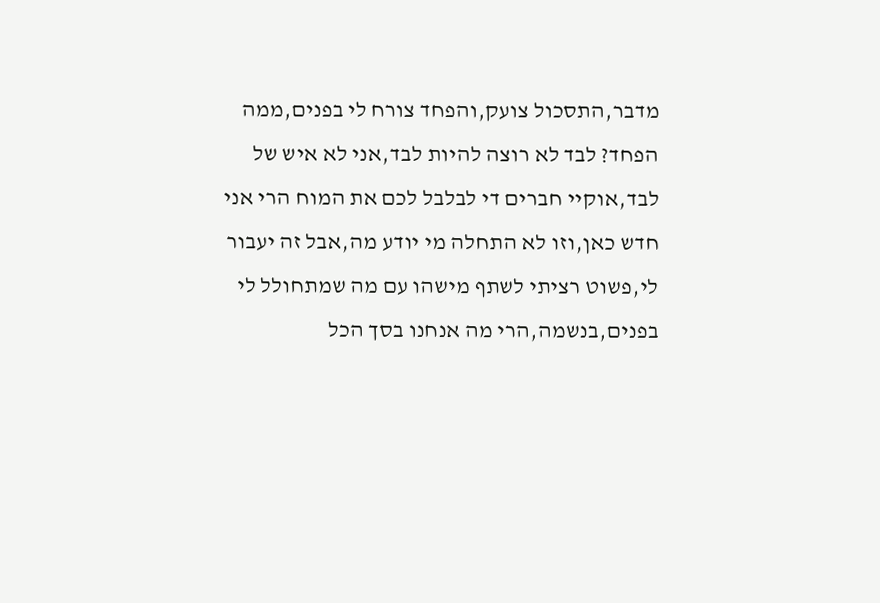מדבר,התסכול צועק,והפחד צורח לי בפנים,ממה הפחד? לבד לא רוצה להיות לבד,אני לא איש של לבד,אוקיי חברים די לבלבל לכם את המוח הרי אני חדש כאן,וזו לא התחלה מי יודע מה,אבל זה יעבור לי,פשוט רציתי לשתף מישהו עם מה שמתחולל לי בפנים,בנשמה,הרי מה אנחנו בסך הכל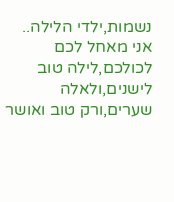נשמות,ילדי הלילה.. אני מאחל לכם לכולכם,לילה טוב לישנים,ולאלה שערים,ורק טוב ואושר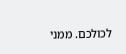לכולכם. ממני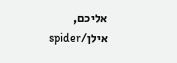אליכם, אילן/spider